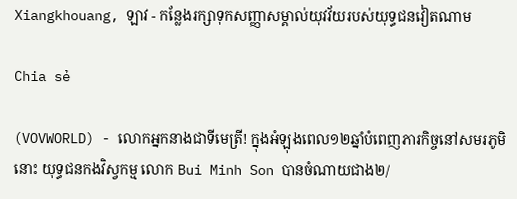Xiangkhouang, ឡាវ - កន្លែងរក្សាទុកសញ្ញាសម្គាល់យុវវ័យរបស់យុទ្ធជនវៀតណាម

Chia sẻ

(VOVWORLD) - លោកអ្នកនាងជាទីមេត្រី! ក្នុងអំឡុងពេល១២ឆ្នាំបំពេញភារកិច្ចនៅសមរភូមិនោះ យុទ្ធជនកងវិស្វកម្ម លោក Bui Minh Son បានចំណាយជាង២/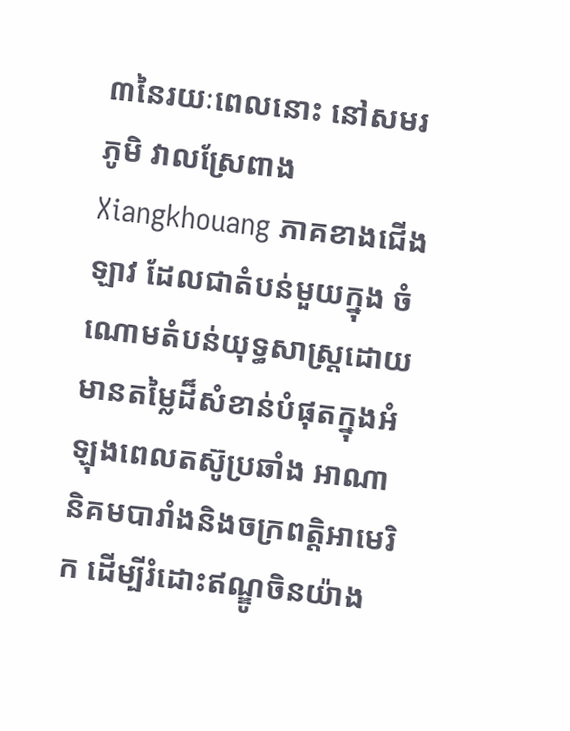៣នៃរយៈពេលនោះ នៅសមរភូមិ វាលស្រែពាង Xiangkhouang ភាគខាងជើងឡាវ ដែលជាតំបន់មួយក្នុង ចំណោមតំបន់យុទ្ធសាស្ត្រដោយមានតម្លៃដ៏សំខាន់បំផុតក្នុងអំឡុងពេលតស៊ូប្រឆាំង អាណានិគមបារាំងនិងចក្រពត្តិអាមេរិក ដើម្បីរំដោះឥណ្ឌូចិនយ៉ាង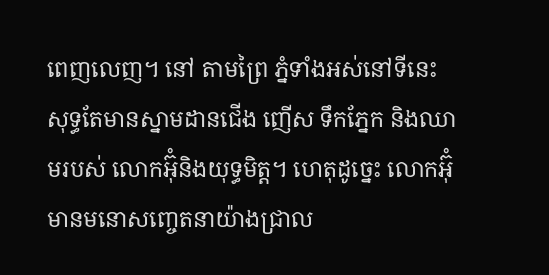ពេញលេញ។ នៅ តាមព្រៃ ភ្នំទាំងអស់នៅទីនេះ សុទ្ធតែមានស្នាមដានជើង ញើស ទឹកភ្នែក និងឈាមរបស់ លោកអ៊ុំនិងយុទ្ធមិត្ត។ ហេតុដូច្នេះ លោកអ៊ុំមានមនោសញ្ចេតនាយ៉ាងជ្រាល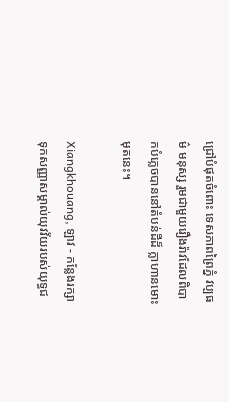ជ្រៅបំផុតចំពោះ ទេសភាពព្រៃភ្នំ វប្បធម៌ មនុស្ស រួមជាមួយរឿងរ៉ាវដែលពិបាកបំភ្លេចបាននៅតំបន់ដីដ៏ ក្លាហានមោះមុតនេះ។

Xiangkhouang, ឡាវ - កន្លែងរក្សាទុកសញ្ញាសម្គាល់យុវវ័យរបស់យុទ្ធជ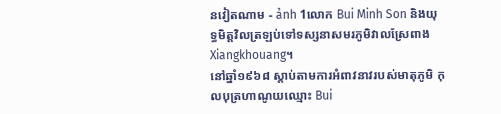នវៀតណាម - ảnh 1លោក Bui Minh Son និងយុទ្ធមិត្តវិលត្រឡប់ទៅទស្សនាសមរភូមិវាលស្រែពាង Xiangkhouang។
នៅឆ្នាំ១៩៦៨ ស្ដាប់តាមការអំពាវនាវរបស់មាតុភូមិ កុលបុត្រហាណូយឈ្មោះ Bui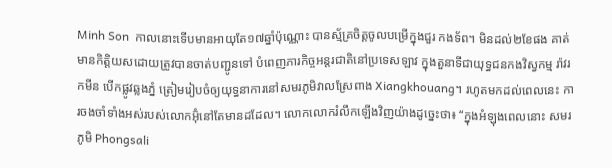Minh Son  កាលនោះទើបមានអាយុតែ១៧ឆ្នាំប៉ុណ្ណោះ បានស្ម័គ្រចិត្តចូលបម្រើក្នុងជួរ កងទ័ព។ មិនដល់២ខែផង គាត់មានកិត្តិយសដោយត្រូវបានចាត់បញ្ជូនទៅ បំពេញភារកិច្ចអន្តរជាតិនៅប្រទេសឡាវ ក្នុងតួនាទីជាយុទ្ធជនកងវិស្វកម្ម រ៉ាវរកមីន បើកផ្លូវឆ្លងភ្នំ ត្រៀមរៀបចំឲ្យយុទ្ធនាការនៅសមរភូមិវាលស្រែពាង Xiangkhouang។ រហូតមកដល់ពេលនេះ ការចងចាំទាំងអស់របស់លោកអ៊ុំនៅតែមានដដែល។ លោកលោករំលឹកឡើងវិញយ៉ាងដូច្នេះថា៖ “ក្នុងអំឡុងពេលនោះ សមរភូមិ Phongsali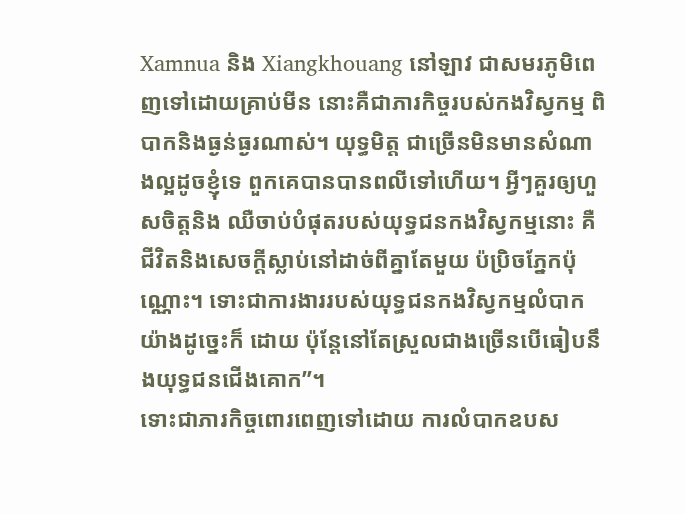Xamnua និង Xiangkhouang នៅឡាវ ជាសមរភូមិពេញទៅដោយគ្រាប់មីន នោះគឺជាភារកិច្ចរបស់កងវិស្វកម្ម ពិបាកនិងធ្ងន់ធ្ងរណាស់។ យុទ្ធមិត្ត ជាច្រើនមិនមានសំណាងល្អដូចខ្ញុំទេ ពួកគេបានបានពលីទៅហើយ។ អ្វីៗគួរឲ្យហួសចិត្តនិង ឈឺចាប់បំផុតរបស់យុទ្ធជនកងវិស្វកម្មនោះ គឺជីវិតនិងសេចក្ដីស្លាប់នៅដាច់ពីគ្នាតែមួយ ប៉ប្រិចភ្នែកប៉ុណ្ណោះ។ ទោះជាការងាររបស់យុទ្ធជនកងវិស្វកម្មលំបាកយ៉ាងដូច្នេះក៏ ដោយ ប៉ុន្តែនៅតែស្រួលជាងច្រើនបើធៀបនឹងយុទ្ធជនជើងគោក”។
ទោះជាភារកិច្ចពោរពេញទៅដោយ ការលំបាកឧបស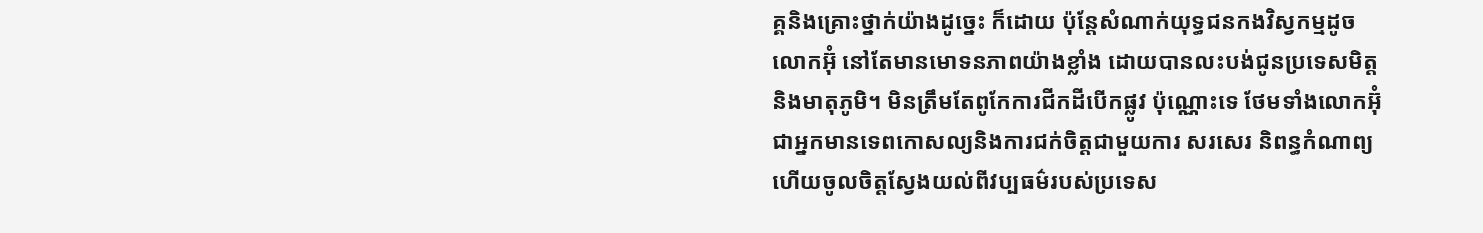គ្គនិងគ្រោះថ្នាក់យ៉ាងដូច្នេះ ក៏ដោយ ប៉ុន្តែសំណាក់យុទ្ធជនកងវិស្វកម្មដូចលោកអ៊ុំ នៅតែមានមោទនភាពយ៉ាងខ្លាំង ដោយបានលះបង់ជូនប្រទេសមិត្តនិងមាតុភូមិ។ មិនត្រឹមតែពូកែការជីកដីបើកផ្លូវ ប៉ុណ្ណោះទេ ថែមទាំងលោកអ៊ុំជាអ្នកមានទេពកោសល្យនិងការជក់ចិត្តជាមួយការ សរសេរ និពន្ធកំណាព្យ ហើយចូលចិត្តស្វែងយល់ពីវប្បធម៌របស់ប្រទេស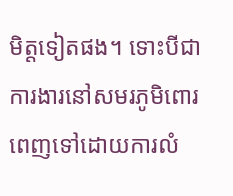មិត្តទៀតផង។ ទោះបីជាការងារនៅសមរភូមិពោរពេញទៅដោយការលំ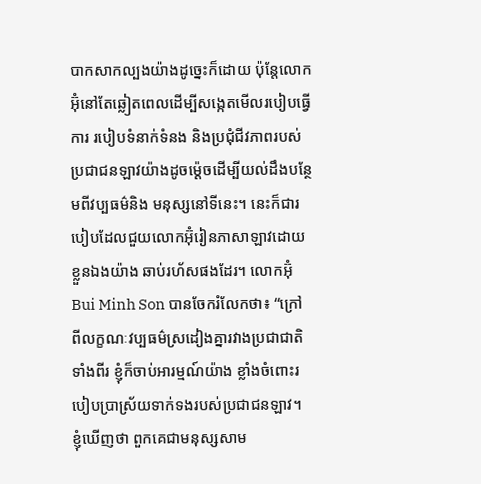បាកសាកល្បងយ៉ាងដូច្នេះក៏ដោយ ប៉ុន្តែលោកអ៊ុំនៅតែឆ្លៀតពេលដើម្បីសង្កេតមើលរបៀបធ្វើការ របៀបទំនាក់ទំនង និងប្រជុំជីវភាពរបស់ប្រជាជនឡាវយ៉ាងដូចម្ដ៉េចដើម្បីយល់ដឹងបន្ថែមពីវប្បធម៌និង មនុស្សនៅទីនេះ។ នេះក៏ជារបៀបដែលជួយលោកអ៊ុំរៀនភាសាឡាវដោយខ្លួនឯងយ៉ាង ឆាប់រហ័សផងដែរ។ លោកអ៊ុំ Bui Minh Son បានចែករំលែកថា៖ “ក្រៅពីលក្ខណៈវប្បធម៌ស្រដៀងគ្នារវាងប្រជាជាតិទាំងពីរ ខ្ញុំក៏ចាប់អារម្មណ៍យ៉ាង ខ្លាំងចំពោះរបៀបប្រាស្រ័យទាក់ទងរបស់ប្រជាជនឡាវ។ ខ្ញុំឃើញថា ពួកគេជាមនុស្សសាម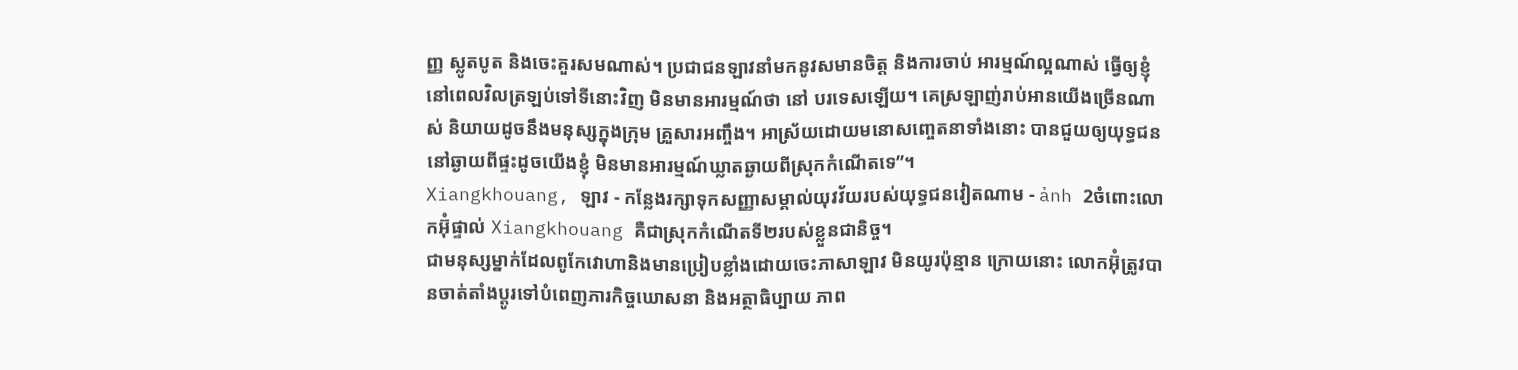ញ្ញ ស្លូតបូត និងចេះគួរសមណាស់។ ប្រជាជនឡាវនាំមកនូវសមានចិត្ត និងការចាប់ អារម្មណ៍ល្អណាស់ ធ្វើឲ្យខ្ញុំនៅពេលវិលត្រឡប់ទៅទីនោះវិញ មិនមានអារម្មណ៍ថា នៅ បរទេសឡើយ។ គេស្រឡាញ់រាប់អានយើងច្រើនណាស់ និយាយដូចនឹងមនុស្សក្នុងក្រុម គ្រួសារអញ្ចឹង។ អាស្រ័យដោយមនោសញ្ចេតនាទាំងនោះ បានជួយឲ្យយុទ្ធជន នៅឆ្ងាយពីផ្ទះដូចយើងខ្ញុំ មិនមានអារម្មណ៍ឃ្លាតឆ្ងាយពីស្រុកកំណើតទេ”។
Xiangkhouang, ឡាវ - កន្លែងរក្សាទុកសញ្ញាសម្គាល់យុវវ័យរបស់យុទ្ធជនវៀតណាម - ảnh 2ចំពោះលោកអ៊ុំផ្ទាល់ Xiangkhouang គឺជាស្រុកកំណើតទី២របស់ខ្លួនជានិច្ច។
ជាមនុស្សម្នាក់ដែលពូកែវោហានិងមានប្រៀបខ្លាំងដោយចេះភាសាឡាវ មិនយូរប៉ុន្មាន ក្រោយនោះ លោកអ៊ុំត្រូវបានចាត់តាំងប្ដូរទៅបំពេញភារកិច្ចឃោសនា និងអត្ថាធិប្បាយ ភាព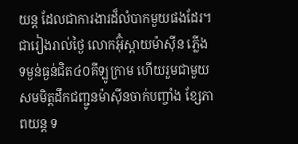យន្ត ដែលជាការងារដ៏លំបាកមួយផងដែរ។ ជារៀងរាល់ថ្ងៃ លោកអ៊ុំស្ពាយម៉ាស៊ីន ភ្លើង ទម្ងន់ធ្ងន់ជិត៤០គីឡូក្រាម ហើយរួមជាមួយសមមិត្តដឹកជញ្ជូនម៉ាស៊ីនចាក់បញ្ចាំង ខ្សែភាពយន្ត ទ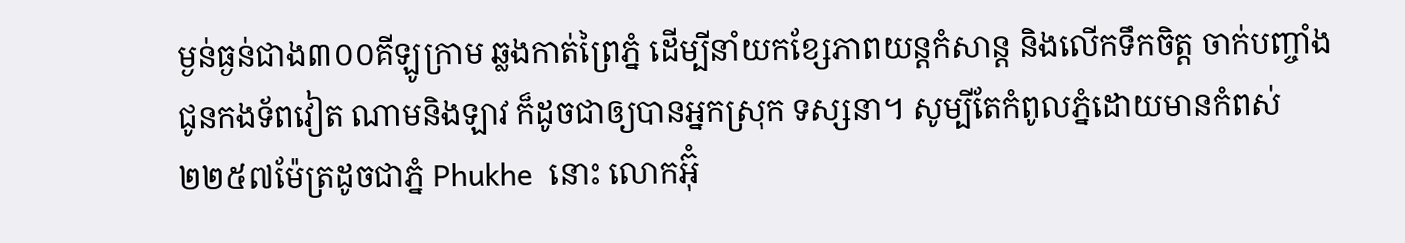ម្ងន់ធ្ងន់ជាង៣០០គីឡូក្រាម ឆ្លងកាត់ព្រៃភ្នំ ដើម្បីនាំយកខ្សែភាពយន្តកំសាន្ត និងលើកទឹកចិត្ត ចាក់បញ្ចាំងជូនកងទ័ពវៀត ណាមនិងឡាវ ក៏ដូចជាឲ្យបានអ្នកស្រុក ទស្សនា។ សូម្បីតែកំពូលភ្នំដោយមានកំពស់២២៥៧ម៉ែត្រដូចជាភ្នំ Phukhe  នោះ លោកអ៊ុំ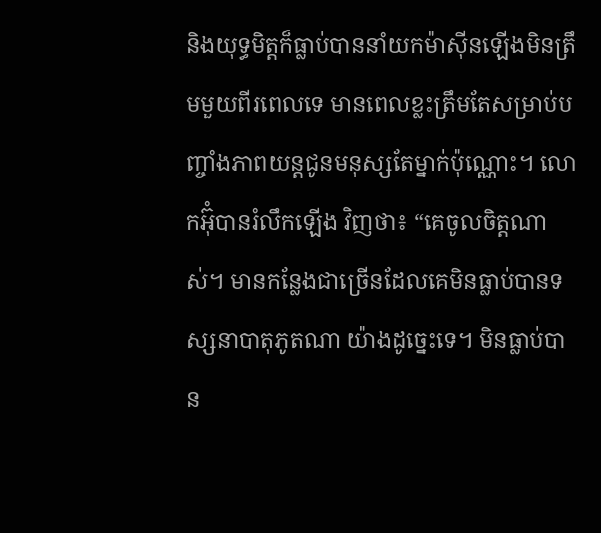និងយុទ្ធមិត្តក៏ធ្លាប់បាននាំយកម៉ាស៊ីនឡើងមិនត្រឹមមួយពីរពេលទេ មានពេលខ្លះត្រឹមតែសម្រាប់បញ្ចាំងភាពយន្តជូនមនុស្សតែម្នាក់ប៉ុណ្ណោះ។ លោកអ៊ុំបានរំលឹកឡើង វិញថា៖ “គេចូលចិត្តណាស់។ មានកន្លែងជាច្រើនដែលគេមិនធ្លាប់បានទស្សនាបាតុភូតណា យ៉ាងដូច្នេះទេ។ មិនធ្លាប់បាន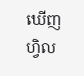ឃើញហ្វិល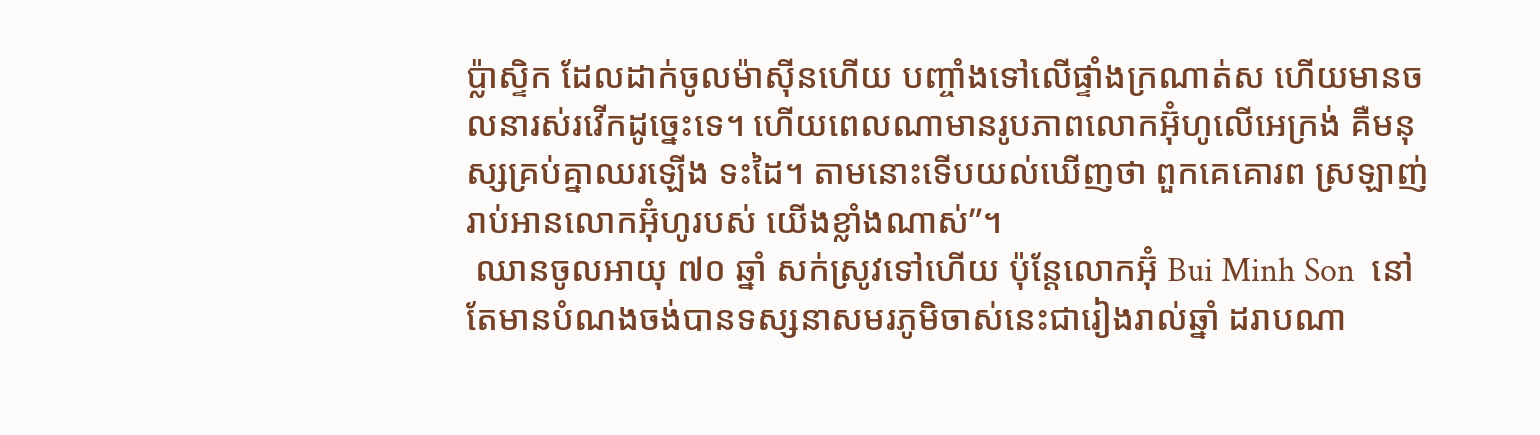ប្ល៉ាស្ទិក ដែលដាក់ចូលម៉ាស៊ីនហើយ បញ្ចាំងទៅលើផ្ទាំងក្រណាត់ស ហើយមានចលនារស់រវើកដូច្នេះទេ។ ហើយពេលណាមានរូបភាពលោកអ៊ុំហូលើអេក្រង់ គឺមនុស្សគ្រប់គ្នាឈរឡើង ទះដៃ។ តាមនោះទើបយល់ឃើញថា ពួកគេគោរព ស្រឡាញ់រាប់អានលោកអ៊ុំហូរបស់ យើងខ្លាំងណាស់”។
 ឈានចូលអាយុ ៧០ ឆ្នាំ សក់ស្រូវទៅហើយ ប៉ុន្តែលោកអ៊ុំ Bui Minh Son  នៅតែមានបំណងចង់បានទស្សនាសមរភូមិចាស់នេះជារៀងរាល់ឆ្នាំ ដរាបណា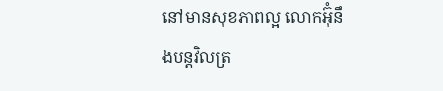នៅមានសុខភាពល្អ លោកអ៊ុំនឹងបន្តវិលត្រ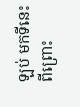ឡប់ មកទីនេះ ពីព្រោះ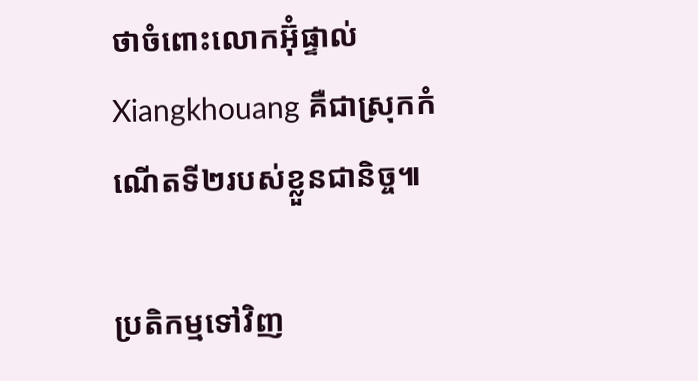ថាចំពោះលោកអ៊ុំផ្ទាល់ Xiangkhouang គឺជាស្រុកកំណើតទី២របស់ខ្លួនជានិច្ច៕

ប្រតិកម្មទៅវិញ